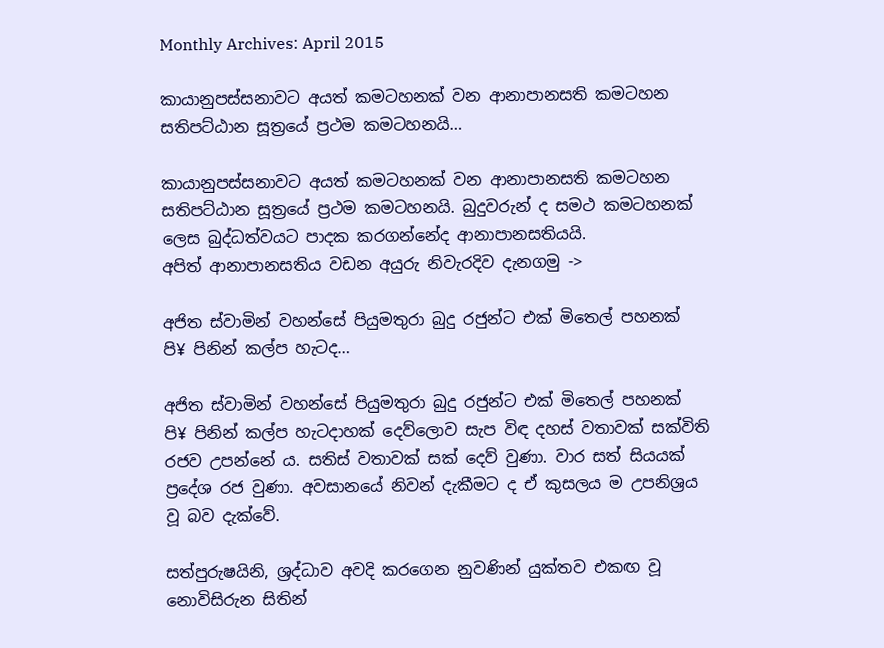Monthly Archives: April 2015

කායානුපස්සනාවට අයත් කමටහනක් වන ආනාපානසති කමටහන සතිපට්ඨාන සූත්‍රයේ ප්‍රථම කමටහනයි…

කායානුපස්සනාවට අයත් කමටහනක් වන ආනාපානසති කමටහන සතිපට්ඨාන සූත්‍රයේ ප්‍රථම කමටහනයි. බුදුවරුන් ද සමථ කමටහනක් ලෙස බුද්ධත්වයට පාදක කරගන්නේද ආනාපානසතියයි.
අපිත් ආනාපානසතිය වඩන අයුරු නිවැරදිව දැනගමු ->

අජිත ස්වාමින් වහන්සේ පියුමතුරා බුදු රජුන්ට එක් මිතෙල් පහනක් පි¥ පිනින් කල්ප හැටද…

අජිත ස්වාමින් වහන්සේ පියුමතුරා බුදු රජුන්ට එක් මිතෙල් පහනක් පි¥ පිනින් කල්ප හැටදාහක් දෙව්ලොව සැප විඳ දහස් වතාවක් සක්විති රජව උපන්නේ ය. සතිස් වතාවක් සක් දෙව් වුණා. වාර සත් සියයක් ප්‍රදේශ රජ වුණා. අවසානයේ නිවන් දැකීමට ද ඒ කුසලය ම උපනිශ්‍රය වූ බව දැක්වේ.

සත්පුරුෂයිනි, ශ්‍රද්ධාව අවදි කරගෙන නුවණින් යුක්තව එකඟ වූ නොවිසිරුන සිතින්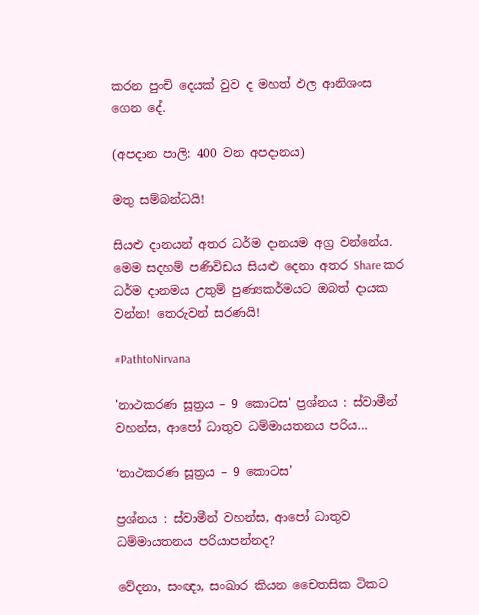කරන පුංචි දෙයක් වුව ද මහත් ඵල ආනිශංස ගෙන දේ.

(අපදාන පාලි: 400 වන අපදානය)

මතු සම්බන්ධයි!

සියළු දානයන් අතර ධර්ම දානයම අග්‍ර වන්නේය. මෙම සදහම් පණිවිඩය සියළු දෙනා අතර Share කර ධර්ම දානමය උතුම් පුණ්‍යකර්මයට ඔබත් දායක වන්න! තෙරුවන් සරණයි!

#PathtoNirvana

'නාථකරණ සූත්‍රය – 9 කොටස' ප්‍රශ්නය : ස්වාමීන් වහන්ස, ආපෝ ධාතුව ධම්මායතනය පරිය…

‘නාථකරණ සූත්‍රය – 9 කොටස’

ප්‍රශ්නය : ස්වාමීන් වහන්ස, ආපෝ ධාතුව ධම්මායතනය පරියාපන්නද?

වේදනා, සංඥා, සංඛාර කියන චෛතසික ටිකට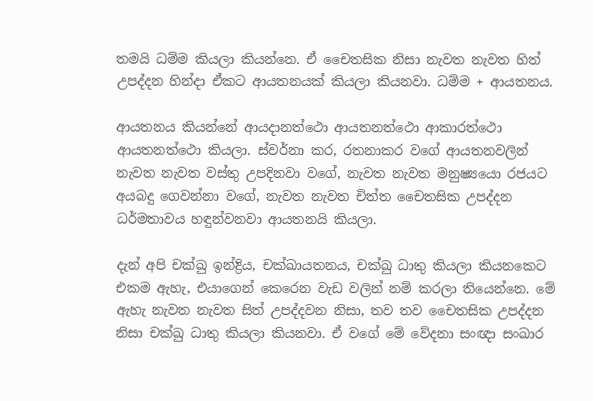තමයි ධම්ම කියලා කියන්නෙ. ඒ චෛතසික නිසා නැවත නැවත හිත් උපද්දන හින්දා ඒකට ආයතනයක් කියලා කියනවා. ධම්ම + ආයතනය.

ආයතනය කියන්නේ ආයදානත්ථො ආයතනත්ථො ආකාරත්ථො ආයතනත්ථො කියලා. ස්වර්නා කර, රතනාකර වගේ ආයතනවලින් නැවත නැවත වස්තු උපදිනවා වගේ, නැවත නැවත මනුෂ්‍යයො රජයට අයබදු ගෙවන්නා වගේ, නැවත නැවත චිත්ත චෛතසික උපද්දන ධර්මතාවය හඳුන්වනවා ආයතනයි කියලා.

දැන් අපි චක්ඛු ඉන්ද්‍රිය, චක්ඛායතනය, චක්ඛු ධාතු කියලා කියනකෙට එකම ඇහැ, එයාගෙන් කෙරෙන වැඩ වලින් නම් කරලා තියෙන්නෙ. මේ ඇහැ නැවත නැවත සිත් උපද්දවන නිසා, තව තව චෛතසික උපද්දන නිසා චක්ඛු ධාතු කියලා කියනවා. ඒ වගේ මේ වේදනා සංඥා සංඛාර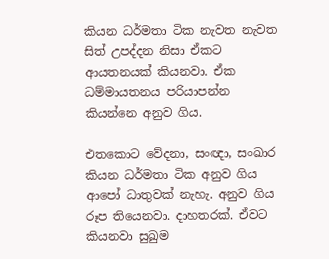කියන ධර්මතා ටික නැවත නැවත සිත් උපද්දන නිසා ඒකට ආයතනයක් කියනවා. ඒක ධම්මායතනය පරියාපන්න කියන්නෙ අනුව ගිය.

එතකොට වේදනා, සංඥා, සංඛාර කියන ධර්මතා ටික අනුව ගිය ආපෝ ධාතුවක් නැහැ. අනුව ගිය රූප තියෙනවා. දාහතරක්. ඒවට කියනවා සුඛුම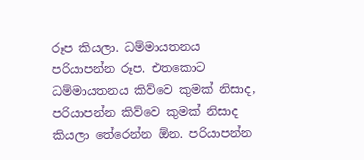රූප කියලා. ධම්මායතනය පරියාපන්න රූප. එතකොට ධම්මායතනය කිව්වෙ කුමක් නිසාද, පරියාපන්න කිව්වෙ කුමක් නිසාද කියලා තේරෙන්න ඕන. පරියාපන්න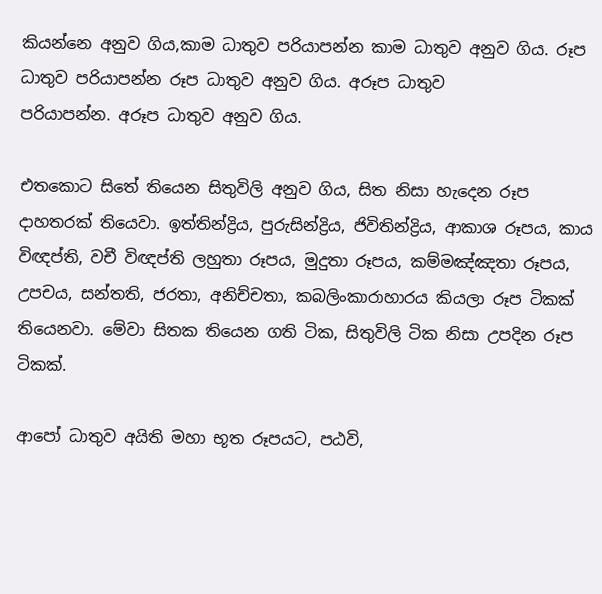කියන්නෙ අනුව ගිය,කාම ධාතුව පරියාපන්න කාම ධාතුව අනුව ගිය. රූප ධාතුව පරියාපන්න රූප ධාතුව අනුව ගිය. අරූප ධාතුව
පරියාපන්න. අරූප ධාතුව අනුව ගිය.

එතකොට සිතේ තියෙන සිතුවිලි අනුව ගිය, සිත නිසා හැදෙන රූප දාහතරක් තියෙවා. ඉත්තින්ද්‍රිය, පුරුසින්ද්‍රිය, ජිවිතින්ද්‍රිය, ආකාශ රූපය, කාය විඥප්ති, වචී විඥප්ති ලහුතා රූපය, මුදුතා රූපය, කම්මඤ්ඤතා රූපය, උපචය, සන්තති, ජරතා, අනිච්චතා, කබලිංකාරාහාරය කියලා රූප ටිකක් තියෙනවා. මේවා සිතක තියෙන ගති ටික, සිතුවිලි ටික නිසා උපදින රූප ටිකක්.

ආපෝ ධාතුව අයිති මහා භූත රූපයට, පඨවි,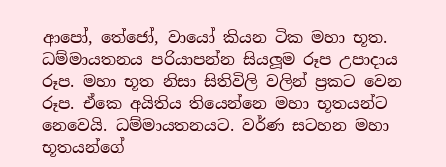ආපෝ, තේජෝ, වායෝ කියන ටික මහා භූත. ධම්මායතනය පරියාපන්න සියලූම රූප උපාදාය රූප. මහා භූත නිසා සිතිවිලි වලින් ප්‍රකට වෙන රූප. ඒකෙ අයිතිය තියෙන්නෙ මහා භූතයන්ට නෙවෙයි. ධම්මායතනයට. වර්ණ සටහන මහා භූතයන්ගේ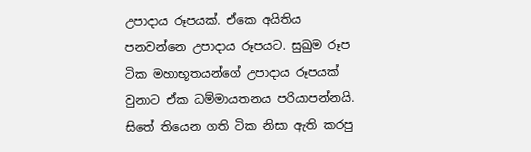උපාදාය රූපයක්. ඒකෙ අයිතිය පනවන්නෙ උපාදාය රූපයට. සුඛුම රූප ටික මහාභූතයන්ගේ උපාදාය රූපයක් වුනාට ඒක ධම්මායතනය පරියාපන්නයි. සිතේ තියෙන ගති ටික නිසා ඇති කරපු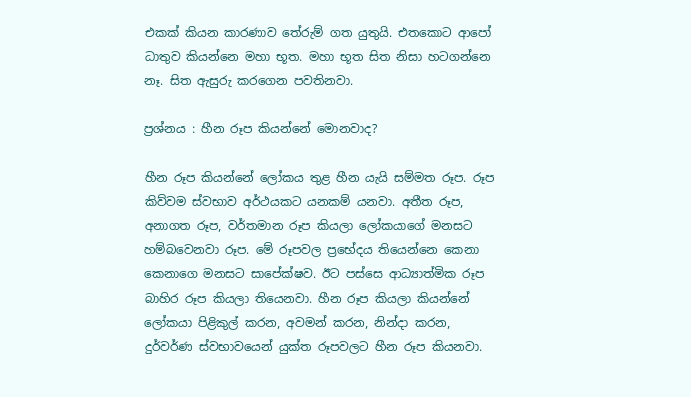එකක් කියන කාරණාව තේරුම් ගත යුතුයි. එතකොට ආපෝ ධාතුව කියන්නෙ මහා භූත. මහා භූත සිත නිසා හටගන්නෙ නෑ. සිත ඇසුරු කරගෙන පවතිනවා.

ප්‍රශ්නය : හීන රූප කියන්නේ මොනවාද?

හීන රූප කියන්නේ ලෝකය තුළ හීන යැයි සම්මත රූප. රූප කිව්වම ස්වභාව අර්ථයකට යනකම් යනවා. අතීත රූප, අනාගත රූප, වර්තමාන රූප කියලා ලෝකයාගේ මනසට හම්බවෙනවා රූප. මේ රූපවල ප්‍රභේදය තියෙන්නෙ කෙනා කෙනාගෙ මනසට සාපේක්ෂව. ඊට පස්සෙ ආධ්‍යාත්මික රූප බාහිර රූප කියලා තියෙනවා. හීන රූප කියලා කියන්නේ ලෝකයා පිළිකුල් කරන, අවමන් කරන, නින්දා කරන, දුර්වර්ණ ස්වභාවයෙන් යුක්ත රූපවලට හීන රූප කියනවා.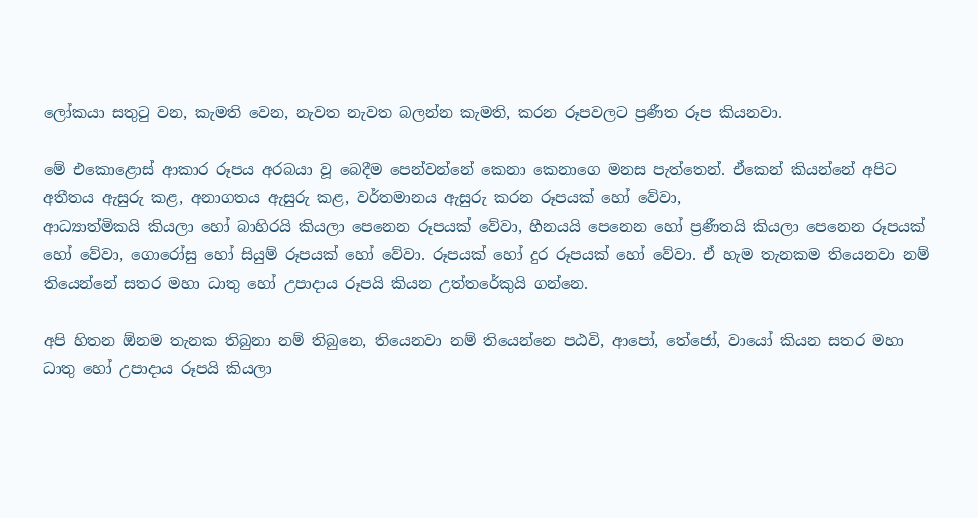ලෝකයා සතුටු වන, කැමති වෙන, නැවත නැවත බලන්න කැමති, කරන රූපවලට ප්‍රණීත රූප කියනවා.

මේ එකොළොස් ආකාර රූපය අරබයා වූ බෙදීම පෙන්වන්නේ කෙනා කෙනාගෙ මනස පැත්තෙන්. ඒකෙන් කියන්නේ අපිට අතීතය ඇසුරු කළ, අනාගතය ඇසුරු කළ, වර්තමානය ඇසුරු කරන රූපයක් හෝ වේවා,
ආධ්‍යාත්මිකයි කියලා හෝ බාහිරයි කියලා පෙනෙන රූපයක් වේවා, හීනයයි පෙනෙන හෝ ප්‍රණීතයි කියලා පෙනෙන රූපයක් හෝ වේවා, ගොරෝසු හෝ සියුම් රූපයක් හෝ වේවා. රූපයක් හෝ දුර රූපයක් හෝ වේවා. ඒ හැම තැනකම තියෙනවා නම් තියෙන්නේ සතර මහා ධාතු හෝ උපාදාය රූපයි කියන උත්තරේකුයි ගන්නෙ.

අපි හිතන ඕනම තැනක තිබුනා නම් තිබුනෙ, තියෙනවා නම් තියෙන්නෙ පඨවි, ආපෝ, තේජෝ, වායෝ කියන සතර මහා ධාතු හෝ උපාදාය රූපයි කියලා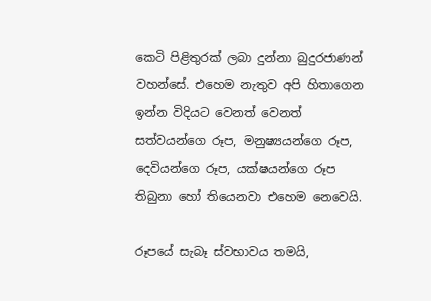කෙටි පිළිතුරක් ලබා දුන්නා බුදුරජාණන් වහන්සේ. එහෙම නැතුව අපි හිතාගෙන ඉන්න විදියට වෙනත් වෙනත් සත්වයන්ගෙ රූප, මනුෂ්‍යයන්ගෙ රූප, දෙවියන්ගෙ රූප, යක්ෂයන්ගෙ රූප තිබුනා හෝ තියෙනවා එහෙම නෙවෙයි.

රූපයේ සැබෑ ස්වභාවය තමයි,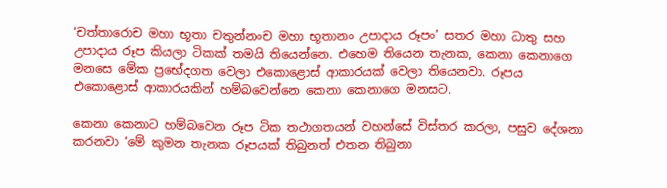‘චත්තාරොච මහා භූතා චතුන්නංච මහා භූතානං උපාදාය රූපං’ සතර මහා ධාතු සහ උපාදාය රූප කියලා ටිකක් තමයි තියෙන්නෙ. එහෙම තියෙන තැනක, කෙනා කෙනාගෙ මනසෙ මේක ප්‍රභේදගත වෙලා එකොළොස් ආකාරයක් වෙලා තියෙනවා. රූපය එකොළොස් ආකාරයකින් හම්බවෙන්නෙ කෙනා කෙනාගෙ මනසට.

කෙනා කෙනාට හම්බවෙන රූප ටික තථාගතයන් වහන්සේ විස්තර කරලා, පසුව දේශනා කරනවා ‘මේ කුමන තැනක රූපයක් තිබුනත් එතන තිබුනා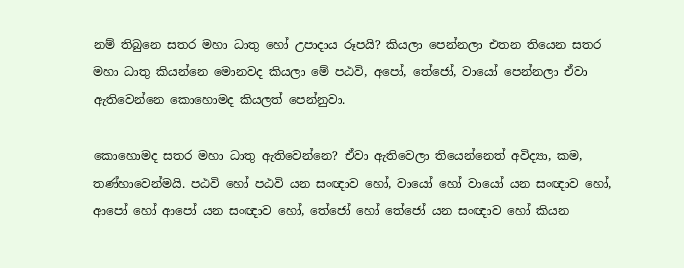නම් තිබුනෙ සතර මහා ධාතු හෝ උපාදාය රූපයි? කියලා පෙන්නලා එතන තියෙන සතර මහා ධාතු කියන්නෙ මොනවද කියලා මේ පඨවි, අපෝ, තේජෝ, වායෝ පෙන්නලා ඒවා ඇතිවෙන්නෙ කොහොමද කියලත් පෙන්නුවා.

කොහොමද සතර මහා ධාතු ඇතිවෙන්නෙ? ඒවා ඇතිවෙලා තියෙන්නෙත් අවිද්‍යා, කම, තණ්හාවෙන්මයි. පඨවි හෝ පඨවි යන සංඥාව හෝ, වායෝ හෝ වායෝ යන සංඥාව හෝ, ආපෝ හෝ ආපෝ යන සංඥාව හෝ, තේජෝ හෝ තේජෝ යන සංඥාව හෝ කියන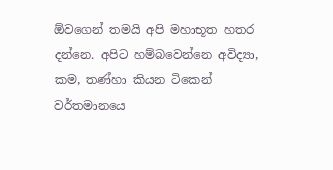ඕවගෙන් තමයි අපි මහාභූත හතර දන්නෙ. අපිට හම්බවෙන්නෙ අවිද්‍යා, කම, තණ්හා කියන ටිකෙන් වර්තමානයෙ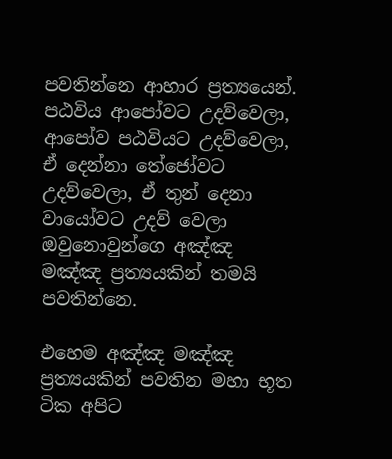පවතින්නෙ ආහාර ප්‍රත්‍යයෙන්. පඨවිය ආපෝවට උදව්වෙලා, ආපෝව පඨවියට උදව්වෙලා, ඒ දෙන්නා තේජෝවට උදව්වෙලා, ඒ තුන් දෙනා වායෝවට උදව් වෙලා ඔවුනොවුන්ගෙ අඤ්ඤ මඤ්ඤ ප්‍රත්‍යයකින් තමයි පවතින්නෙ.

එහෙම අඤ්ඤ මඤ්ඤ ප්‍රත්‍යයකින් පවතින මහා භූත ටික අපිට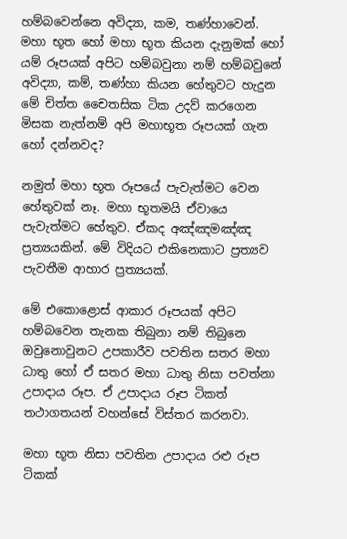හම්බවෙන්නෙ අවිද්‍යා, කම, තණ්හාවෙන්. මහා භූත හෝ මහා භූත කියන දැනුමක් හෝ යම් රූපයක් අපිට හම්බවුනා නම් හම්බවුනේ අවිද්‍යා, කම්, තණ්හා කියන හේතුවට හැදුන මේ චිත්ත චෛතසික ටික උදව් කරගෙන මිසක නැත්නම් අපි මහාභූත රූපයක් ගැන හෝ දන්නවද?

නමුත් මහා භූත රූපයේ පැවැත්මට වෙන හේතුවක් නෑ. මහා භූතමයි ඒවායෙ පැවැත්මට හේතුව. ඒකද අඤ්ඤමඤ්ඤ ප්‍රත්‍යයකින්. මේ විදියට එකිනෙකාට ප්‍රත්‍යව පැවතීම ආහාර ප්‍රත්‍යයක්.

මේ එකොළොස් ආකාර රූපයක් අපිට හම්බවෙන තැනක තිබුනා නම් තිබුනෙ ඔවුනොවුනට උපකාරීව පවතින සතර මහා ධාතු හෝ ඒ සතර මහා ධාතු නිසා පවත්නා උපාදාය රූප. ඒ උපාදාය රූප ටිකත් තථාගතයන් වහන්සේ විස්තර කරනවා.

මහා භූත නිසා පවතින උපාදාය රළු රූප ටිකක්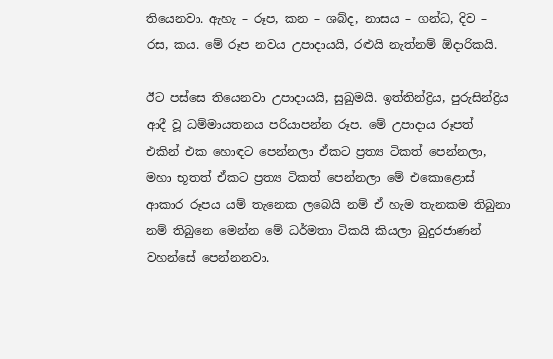තියෙනවා. ඇහැ – රූප, කන – ශබ්ද, නාසය – ගන්ධ, දිව – රස, කය. මේ රූප නවය උපාදායයි, රළුයි නැත්නම් ඕදාරිකයි.

ඊට පස්සෙ තියෙනවා උපාදායයි, සුඛුමයි. ඉත්තින්ද්‍රිය, පුරුසින්ද්‍රිය ආදී වූ ධම්මායතනය පරියාපන්න රූප. මේ උපාදාය රූපත් එකින් එක හොඳට පෙන්නලා ඒකට ප්‍රත්‍ය ටිකත් පෙන්නලා, මහා භූතත් ඒකට ප්‍රත්‍ය ටිකත් පෙන්නලා මේ එකොළොස් ආකාර රූපය යම් තැනෙක ලබෙයි නම් ඒ හැම තැනකම තිබුනා නම් තිබුනෙ මෙන්න මේ ධර්මතා ටිකයි කියලා බුදුරජාණන් වහන්සේ පෙන්නනවා.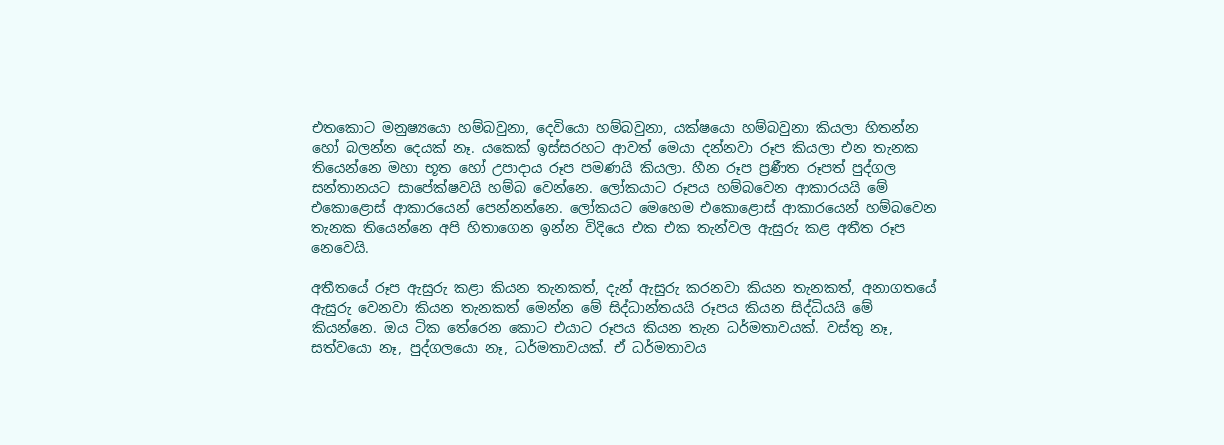එතකොට මනුෂ්‍යයො හම්බවුනා, දෙවියො හම්බවුනා, යක්ෂයො හම්බවුනා කියලා හිතන්න හෝ බලන්න දෙයක් නෑ. යකෙක් ඉස්සරහට ආවත් මෙයා දන්නවා රූප කියලා එන තැනක තියෙන්නෙ මහා භූත හෝ උපාදාය රූප පමණයි කියලා. හීන රූප ප්‍රණීත රූපත් පුද්ගල සන්තානයට සාපේක්ෂවයි හම්බ වෙන්නෙ. ලෝකයාට රූපය හම්බවෙන ආකාරයයි මේ එකොළොස් ආකාරයෙන් පෙන්නන්නෙ. ලෝකයට මෙහෙම එකොළොස් ආකාරයෙන් හම්බවෙන තැනක තියෙන්නෙ අපි හිතාගෙන ඉන්න විදියෙ එක එක තැන්වල ඇසුරු කළ අතීත රූප නෙවෙයි.

අතීතයේ රූප ඇසුරු කළා කියන තැනකත්, දැන් ඇසුරු කරනවා කියන තැනකත්, අනාගතයේ ඇසුරු වෙනවා කියන තැනකත් මෙන්න මේ සිද්ධාන්තයයි රූපය කියන සිද්ධියයි මේ කියන්නෙ. ඔය ටික තේරෙන කොට එයාට රූපය කියන තැන ධර්මතාවයක්. වස්තු නෑ, සත්වයො නෑ, පුද්ගලයො නෑ, ධර්මතාවයක්. ඒ ධර්මතාවය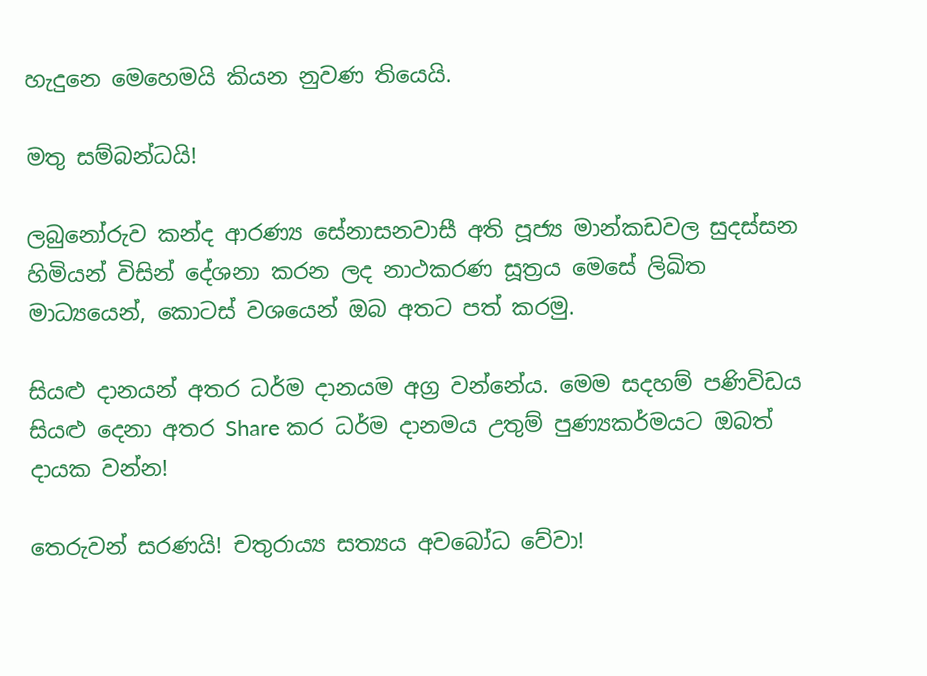හැදුනෙ මෙහෙමයි කියන නුවණ තියෙයි.

මතු සම්බන්ධයි!

ලබුනෝරුව කන්ද ආරණ්‍ය සේනාසනවාසී අති පූජ්‍ය මාන්කඩවල සුදස්සන හිමියන් විසින් දේශනා කරන ලද නාථකරණ සූත්‍රය මෙසේ ලිඛිත මාධ්‍යයෙන්, කොටස් වශයෙන් ඔබ අතට පත් කරමු.

සියළු දානයන් අතර ධර්ම දානයම අග්‍ර වන්නේය. මෙම සදහම් පණිවිඩය සියළු දෙනා අතර Share කර ධර්ම දානමය උතුම් පුණ්‍යකර්මයට ඔබත් දායක වන්න!

තෙරුවන් සරණයි! චතුරාය්‍ය සත්‍යය අවබෝධ වේවා!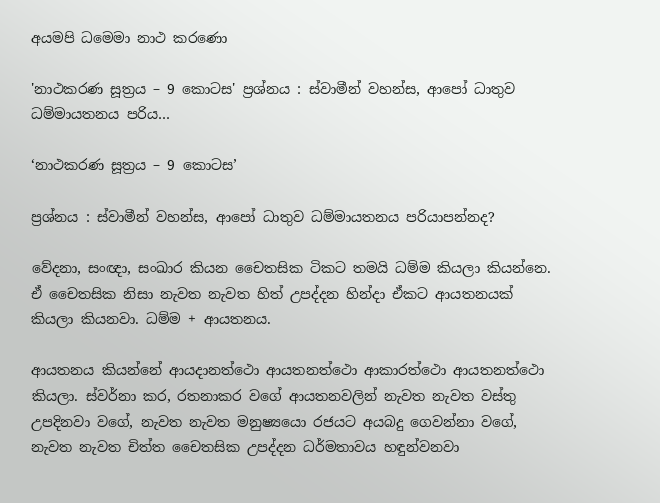අයමපි ධමෙමා නාථ කරණො

'නාථකරණ සූත්‍රය – 9 කොටස' ප්‍රශ්නය : ස්වාමීන් වහන්ස, ආපෝ ධාතුව ධම්මායතනය පරිය…

‘නාථකරණ සූත්‍රය – 9 කොටස’

ප්‍රශ්නය : ස්වාමීන් වහන්ස, ආපෝ ධාතුව ධම්මායතනය පරියාපන්නද?

වේදනා, සංඥා, සංඛාර කියන චෛතසික ටිකට තමයි ධම්ම කියලා කියන්නෙ. ඒ චෛතසික නිසා නැවත නැවත හිත් උපද්දන හින්දා ඒකට ආයතනයක් කියලා කියනවා. ධම්ම + ආයතනය.

ආයතනය කියන්නේ ආයදානත්ථො ආයතනත්ථො ආකාරත්ථො ආයතනත්ථො කියලා. ස්වර්නා කර, රතනාකර වගේ ආයතනවලින් නැවත නැවත වස්තු උපදිනවා වගේ, නැවත නැවත මනුෂ්‍යයො රජයට අයබදු ගෙවන්නා වගේ, නැවත නැවත චිත්ත චෛතසික උපද්දන ධර්මතාවය හඳුන්වනවා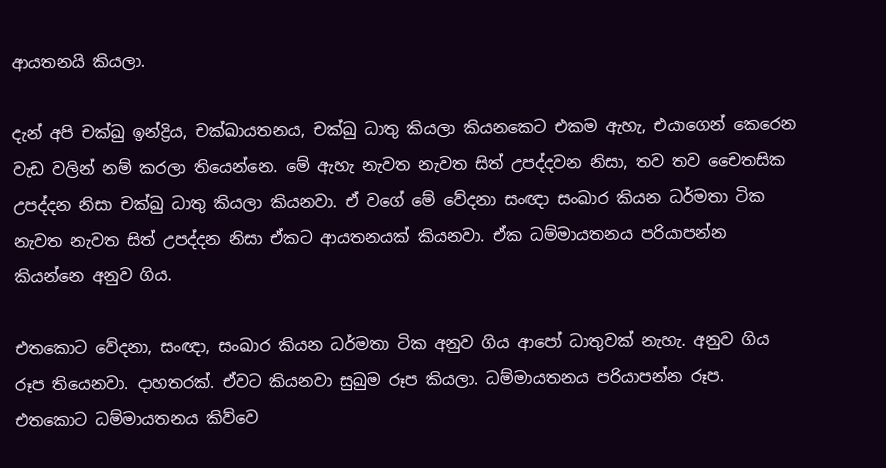ආයතනයි කියලා.

දැන් අපි චක්ඛු ඉන්ද්‍රිය, චක්ඛායතනය, චක්ඛු ධාතු කියලා කියනකෙට එකම ඇහැ, එයාගෙන් කෙරෙන වැඩ වලින් නම් කරලා තියෙන්නෙ. මේ ඇහැ නැවත නැවත සිත් උපද්දවන නිසා, තව තව චෛතසික උපද්දන නිසා චක්ඛු ධාතු කියලා කියනවා. ඒ වගේ මේ වේදනා සංඥා සංඛාර කියන ධර්මතා ටික නැවත නැවත සිත් උපද්දන නිසා ඒකට ආයතනයක් කියනවා. ඒක ධම්මායතනය පරියාපන්න කියන්නෙ අනුව ගිය.

එතකොට වේදනා, සංඥා, සංඛාර කියන ධර්මතා ටික අනුව ගිය ආපෝ ධාතුවක් නැහැ. අනුව ගිය රූප තියෙනවා. දාහතරක්. ඒවට කියනවා සුඛුම රූප කියලා. ධම්මායතනය පරියාපන්න රූප. එතකොට ධම්මායතනය කිව්වෙ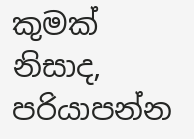කුමක් නිසාද, පරියාපන්න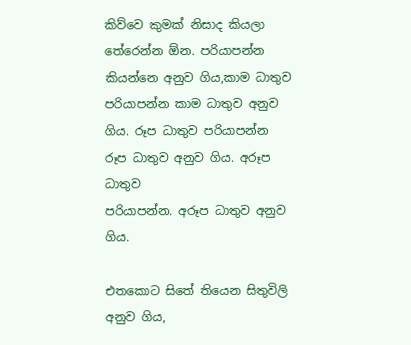කිව්වෙ කුමක් නිසාද කියලා තේරෙන්න ඕන. පරියාපන්න කියන්නෙ අනුව ගිය,කාම ධාතුව පරියාපන්න කාම ධාතුව අනුව ගිය. රූප ධාතුව පරියාපන්න රූප ධාතුව අනුව ගිය. අරූප ධාතුව
පරියාපන්න. අරූප ධාතුව අනුව ගිය.

එතකොට සිතේ තියෙන සිතුවිලි අනුව ගිය,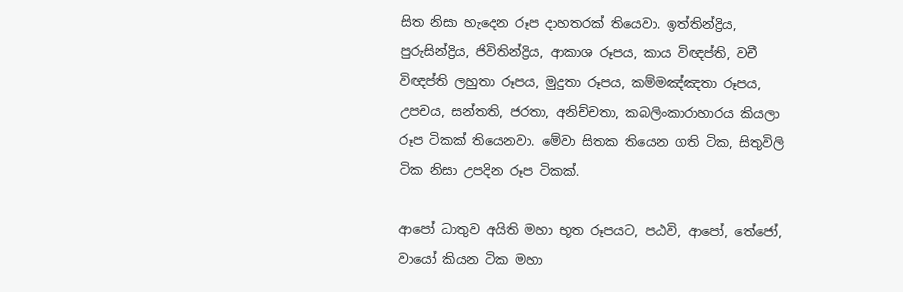සිත නිසා හැදෙන රූප දාහතරක් තියෙවා. ඉත්තින්ද්‍රිය, පුරුසින්ද්‍රිය, ජිවිතින්ද්‍රිය, ආකාශ රූපය, කාය විඥප්ති, වචී විඥප්ති ලහුතා රූපය, මුදුතා රූපය, කම්මඤ්ඤතා රූපය, උපචය, සන්තති, ජරතා, අනිච්චතා, කබලිංකාරාහාරය කියලා රූප ටිකක් තියෙනවා. මේවා සිතක තියෙන ගති ටික, සිතුවිලි ටික නිසා උපදින රූප ටිකක්.

ආපෝ ධාතුව අයිති මහා භූත රූපයට, පඨවි, ආපෝ, තේජෝ, වායෝ කියන ටික මහා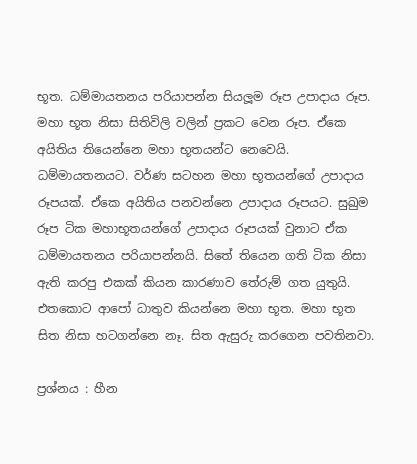භූත. ධම්මායතනය පරියාපන්න සියලූම රූප උපාදාය රූප. මහා භූත නිසා සිතිවිලි වලින් ප්‍රකට වෙන රූප. ඒකෙ අයිතිය තියෙන්නෙ මහා භූතයන්ට නෙවෙයි. ධම්මායතනයට. වර්ණ සටහන මහා භූතයන්ගේ උපාදාය රූපයක්. ඒකෙ අයිතිය පනවන්නෙ උපාදාය රූපයට. සුඛුම රූප ටික මහාභූතයන්ගේ උපාදාය රූපයක් වුනාට ඒක ධම්මායතනය පරියාපන්නයි. සිතේ තියෙන ගති ටික නිසා ඇති කරපු එකක් කියන කාරණාව තේරුම් ගත යුතුයි. එතකොට ආපෝ ධාතුව කියන්නෙ මහා භූත. මහා භූත සිත නිසා හටගන්නෙ නෑ. සිත ඇසුරු කරගෙන පවතිනවා.

ප්‍රශ්නය : හීන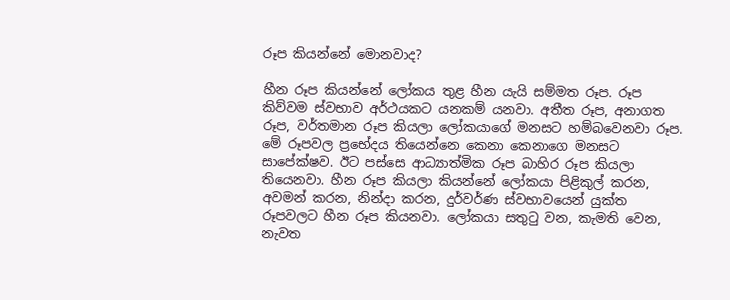රූප කියන්නේ මොනවාද?

හීන රූප කියන්නේ ලෝකය තුළ හීන යැයි සම්මත රූප. රූප කිව්වම ස්වභාව අර්ථයකට යනකම් යනවා. අතීත රූප, අනාගත රූප, වර්තමාන රූප කියලා ලෝකයාගේ මනසට හම්බවෙනවා රූප. මේ රූපවල ප්‍රභේදය තියෙන්නෙ කෙනා කෙනාගෙ මනසට සාපේක්ෂව. ඊට පස්සෙ ආධ්‍යාත්මික රූප බාහිර රූප කියලා තියෙනවා. හීන රූප කියලා කියන්නේ ලෝකයා පිළිකුල් කරන, අවමන් කරන, නින්දා කරන, දුර්වර්ණ ස්වභාවයෙන් යුක්ත රූපවලට හීන රූප කියනවා. ලෝකයා සතුටු වන, කැමති වෙන, නැවත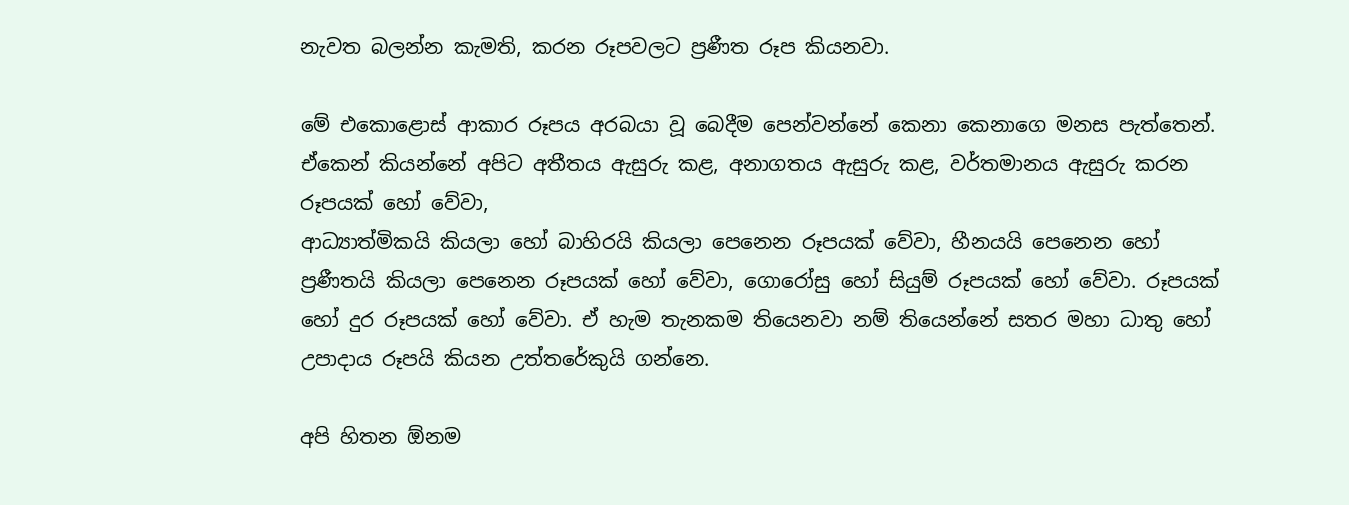නැවත බලන්න කැමති, කරන රූපවලට ප්‍රණීත රූප කියනවා.

මේ එකොළොස් ආකාර රූපය අරබයා වූ බෙදීම පෙන්වන්නේ කෙනා කෙනාගෙ මනස පැත්තෙන්. ඒකෙන් කියන්නේ අපිට අතීතය ඇසුරු කළ, අනාගතය ඇසුරු කළ, වර්තමානය ඇසුරු කරන රූපයක් හෝ වේවා,
ආධ්‍යාත්මිකයි කියලා හෝ බාහිරයි කියලා පෙනෙන රූපයක් වේවා, හීනයයි පෙනෙන හෝ ප්‍රණීතයි කියලා පෙනෙන රූපයක් හෝ වේවා, ගොරෝසු හෝ සියුම් රූපයක් හෝ වේවා. රූපයක් හෝ දුර රූපයක් හෝ වේවා. ඒ හැම තැනකම තියෙනවා නම් තියෙන්නේ සතර මහා ධාතු හෝ උපාදාය රූපයි කියන උත්තරේකුයි ගන්නෙ.

අපි හිතන ඕනම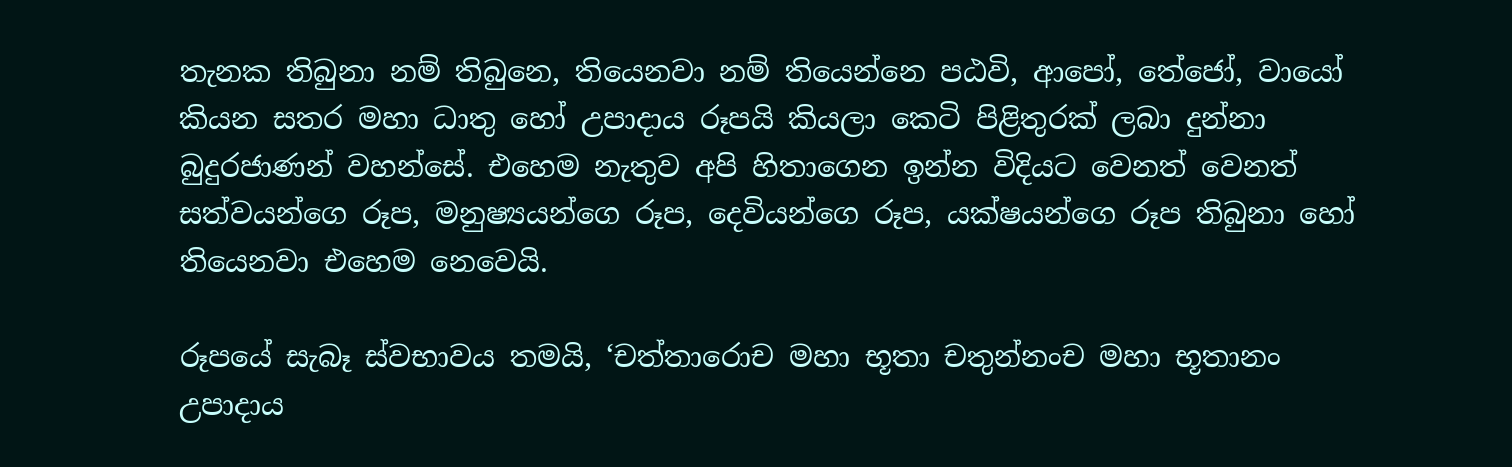තැනක තිබුනා නම් තිබුනෙ, තියෙනවා නම් තියෙන්නෙ පඨවි, ආපෝ, තේජෝ, වායෝ කියන සතර මහා ධාතු හෝ උපාදාය රූපයි කියලා කෙටි පිළිතුරක් ලබා දුන්නා බුදුරජාණන් වහන්සේ. එහෙම නැතුව අපි හිතාගෙන ඉන්න විදියට වෙනත් වෙනත් සත්වයන්ගෙ රූප, මනුෂ්‍යයන්ගෙ රූප, දෙවියන්ගෙ රූප, යක්ෂයන්ගෙ රූප තිබුනා හෝ තියෙනවා එහෙම නෙවෙයි.

රූපයේ සැබෑ ස්වභාවය තමයි, ‘චත්තාරොච මහා භූතා චතුන්නංච මහා භූතානං උපාදාය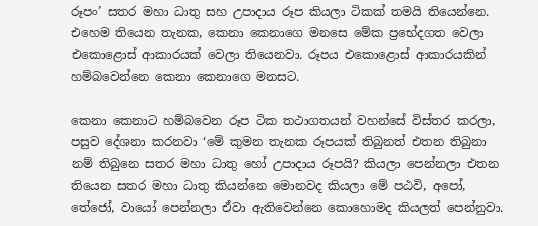රූපං’ සතර මහා ධාතු සහ උපාදාය රූප කියලා ටිකක් තමයි තියෙන්නෙ. එහෙම තියෙන තැනක, කෙනා කෙනාගෙ මනසෙ මේක ප්‍රභේදගත වෙලා එකොළොස් ආකාරයක් වෙලා තියෙනවා. රූපය එකොළොස් ආකාරයකින් හම්බවෙන්නෙ කෙනා කෙනාගෙ මනසට.

කෙනා කෙනාට හම්බවෙන රූප ටික තථාගතයන් වහන්සේ විස්තර කරලා, පසුව දේශනා කරනවා ‘මේ කුමන තැනක රූපයක් තිබුනත් එතන තිබුනා නම් තිබුනෙ සතර මහා ධාතු හෝ උපාදාය රූපයි? කියලා පෙන්නලා එතන තියෙන සතර මහා ධාතු කියන්නෙ මොනවද කියලා මේ පඨවි, අපෝ, තේජෝ, වායෝ පෙන්නලා ඒවා ඇතිවෙන්නෙ කොහොමද කියලත් පෙන්නුවා.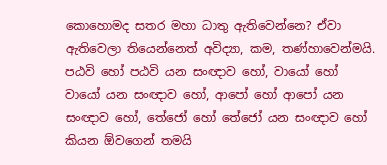කොහොමද සතර මහා ධාතු ඇතිවෙන්නෙ? ඒවා ඇතිවෙලා තියෙන්නෙත් අවිද්‍යා, කම, තණ්හාවෙන්මයි. පඨවි හෝ පඨවි යන සංඥාව හෝ, වායෝ හෝ වායෝ යන සංඥාව හෝ, ආපෝ හෝ ආපෝ යන සංඥාව හෝ, තේජෝ හෝ තේජෝ යන සංඥාව හෝ කියන ඕවගෙන් තමයි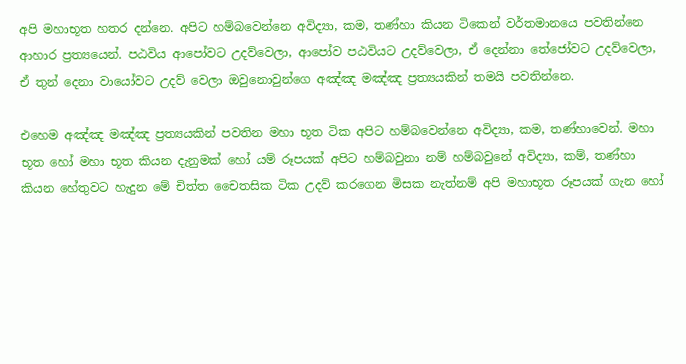අපි මහාභූත හතර දන්නෙ. අපිට හම්බවෙන්නෙ අවිද්‍යා, කම, තණ්හා කියන ටිකෙන් වර්තමානයෙ පවතින්නෙ ආහාර ප්‍රත්‍යයෙන්. පඨවිය ආපෝවට උදව්වෙලා, ආපෝව පඨවියට උදව්වෙලා, ඒ දෙන්නා තේජෝවට උදව්වෙලා, ඒ තුන් දෙනා වායෝවට උදව් වෙලා ඔවුනොවුන්ගෙ අඤ්ඤ මඤ්ඤ ප්‍රත්‍යයකින් තමයි පවතින්නෙ.

එහෙම අඤ්ඤ මඤ්ඤ ප්‍රත්‍යයකින් පවතින මහා භූත ටික අපිට හම්බවෙන්නෙ අවිද්‍යා, කම, තණ්හාවෙන්. මහා භූත හෝ මහා භූත කියන දැනුමක් හෝ යම් රූපයක් අපිට හම්බවුනා නම් හම්බවුනේ අවිද්‍යා, කම්, තණ්හා කියන හේතුවට හැදුන මේ චිත්ත චෛතසික ටික උදව් කරගෙන මිසක නැත්නම් අපි මහාභූත රූපයක් ගැන හෝ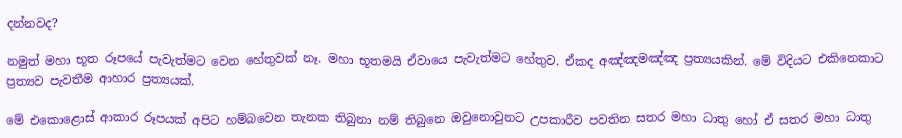දන්නවද?

නමුත් මහා භූත රූපයේ පැවැත්මට වෙන හේතුවක් නෑ. මහා භූතමයි ඒවායෙ පැවැත්මට හේතුව. ඒකද අඤ්ඤමඤ්ඤ ප්‍රත්‍යයකින්. මේ විදියට එකිනෙකාට ප්‍රත්‍යව පැවතීම ආහාර ප්‍රත්‍යයක්.

මේ එකොළොස් ආකාර රූපයක් අපිට හම්බවෙන තැනක තිබුනා නම් තිබුනෙ ඔවුනොවුනට උපකාරීව පවතින සතර මහා ධාතු හෝ ඒ සතර මහා ධාතු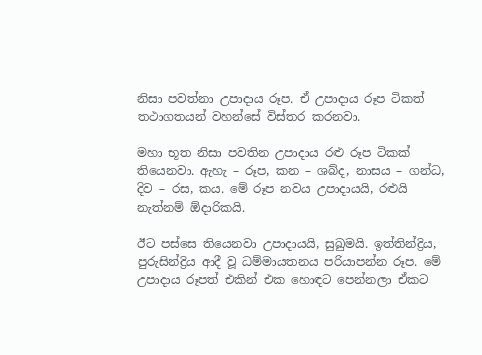නිසා පවත්නා උපාදාය රූප. ඒ උපාදාය රූප ටිකත් තථාගතයන් වහන්සේ විස්තර කරනවා.

මහා භූත නිසා පවතින උපාදාය රළු රූප ටිකක් තියෙනවා. ඇහැ – රූප, කන – ශබ්ද, නාසය – ගන්ධ, දිව – රස, කය. මේ රූප නවය උපාදායයි, රළුයි නැත්නම් ඕදාරිකයි.

ඊට පස්සෙ තියෙනවා උපාදායයි, සුඛුමයි. ඉත්තින්ද්‍රිය, පුරුසින්ද්‍රිය ආදී වූ ධම්මායතනය පරියාපන්න රූප. මේ උපාදාය රූපත් එකින් එක හොඳට පෙන්නලා ඒකට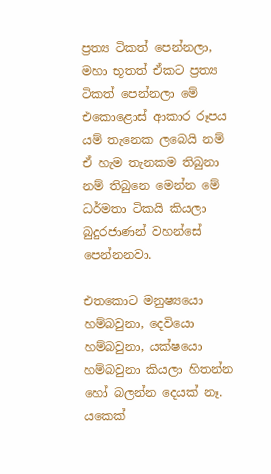ප්‍රත්‍ය ටිකත් පෙන්නලා, මහා භූතත් ඒකට ප්‍රත්‍ය ටිකත් පෙන්නලා මේ එකොළොස් ආකාර රූපය යම් තැනෙක ලබෙයි නම් ඒ හැම තැනකම තිබුනා නම් තිබුනෙ මෙන්න මේ ධර්මතා ටිකයි කියලා බුදුරජාණන් වහන්සේ පෙන්නනවා.

එතකොට මනුෂ්‍යයො හම්බවුනා, දෙවියො හම්බවුනා, යක්ෂයො හම්බවුනා කියලා හිතන්න හෝ බලන්න දෙයක් නෑ. යකෙක්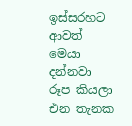ඉස්සරහට ආවත් මෙයා දන්නවා රූප කියලා එන තැනක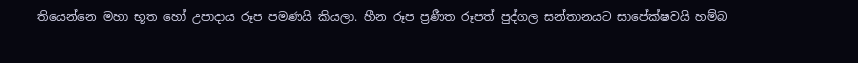තියෙන්නෙ මහා භූත හෝ උපාදාය රූප පමණයි කියලා. හීන රූප ප්‍රණීත රූපත් පුද්ගල සන්තානයට සාපේක්ෂවයි හම්බ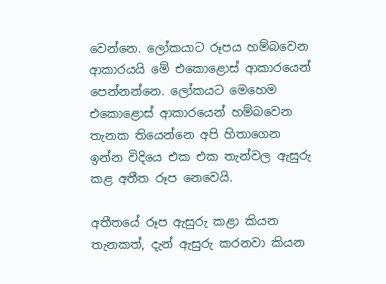වෙන්නෙ. ලෝකයාට රූපය හම්බවෙන ආකාරයයි මේ එකොළොස් ආකාරයෙන් පෙන්නන්නෙ. ලෝකයට මෙහෙම එකොළොස් ආකාරයෙන් හම්බවෙන තැනක තියෙන්නෙ අපි හිතාගෙන ඉන්න විදියෙ එක එක තැන්වල ඇසුරු කළ අතීත රූප නෙවෙයි.

අතීතයේ රූප ඇසුරු කළා කියන තැනකත්, දැන් ඇසුරු කරනවා කියන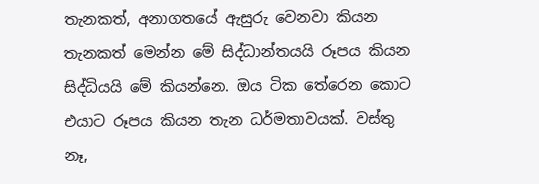තැනකත්, අනාගතයේ ඇසුරු වෙනවා කියන තැනකත් මෙන්න මේ සිද්ධාන්තයයි රූපය කියන සිද්ධියයි මේ කියන්නෙ. ඔය ටික තේරෙන කොට එයාට රූපය කියන තැන ධර්මතාවයක්. වස්තු නෑ,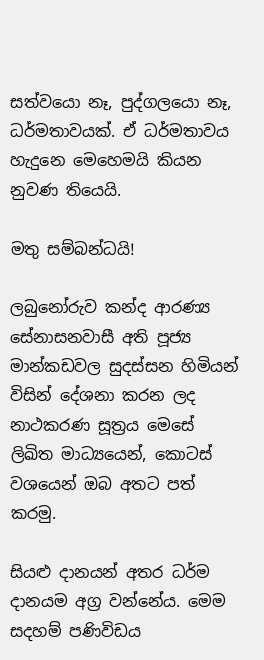සත්වයො නෑ, පුද්ගලයො නෑ, ධර්මතාවයක්. ඒ ධර්මතාවය හැදුනෙ මෙහෙමයි කියන නුවණ තියෙයි.

මතු සම්බන්ධයි!

ලබුනෝරුව කන්ද ආරණ්‍ය සේනාසනවාසී අති පූජ්‍ය මාන්කඩවල සුදස්සන හිමියන් විසින් දේශනා කරන ලද නාථකරණ සූත්‍රය මෙසේ ලිඛිත මාධ්‍යයෙන්, කොටස් වශයෙන් ඔබ අතට පත් කරමු.

සියළු දානයන් අතර ධර්ම දානයම අග්‍ර වන්නේය. මෙම සදහම් පණිවිඩය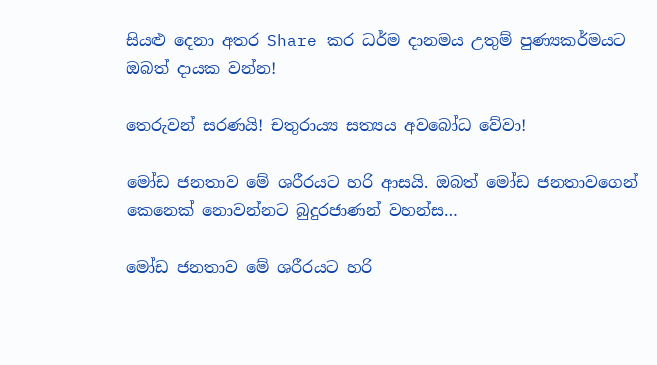සියළු දෙනා අතර Share කර ධර්ම දානමය උතුම් පුණ්‍යකර්මයට ඔබත් දායක වන්න!

තෙරුවන් සරණයි! චතුරාය්‍ය සත්‍යය අවබෝධ වේවා!

මෝඩ ජනතාව මේ ශරීරයට හරි ආසයි. ඔබත් මෝඩ ජනතාවගෙන් කෙනෙක් නොවන්නට බුදුරජාණන් වහන්ස…

මෝඩ ජනතාව මේ ශරීරයට හරි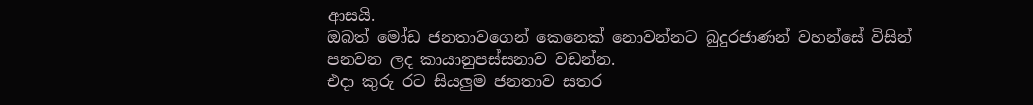ආසයි.
ඔබත් මෝඩ ජනතාවගෙන් කෙනෙක් නොවන්නට බුදුරජාණන් වහන්සේ විසින් පනවන ලද කායානුපස්සනාව වඩන්න.
එදා කුරු රට සියලුම ජනතාව සතර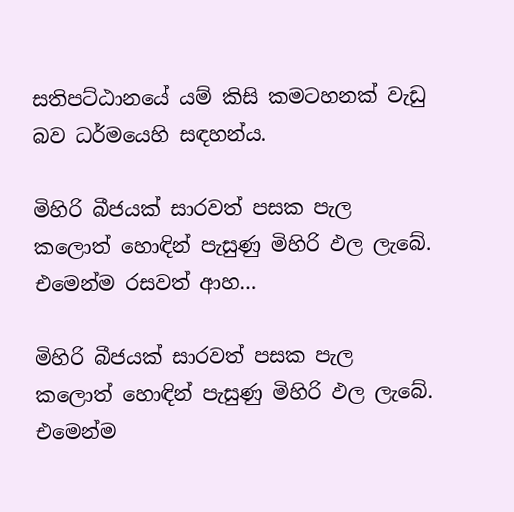සතිපට්ඨානයේ යම් කිසි කමටහනක් වැඩු බව ධර්මයෙහි සඳහන්ය.

මිහිරි බීජයක් සාරවත් පසක පැල කලොත් හොඳින් පැසුණු මිහිරි ඵල ලැබේ. එමෙන්ම රසවත් ආහ…

මිහිරි බීජයක් සාරවත් පසක පැල කලොත් හොඳින් පැසුණු මිහිරි ඵල ලැබේ. එමෙන්ම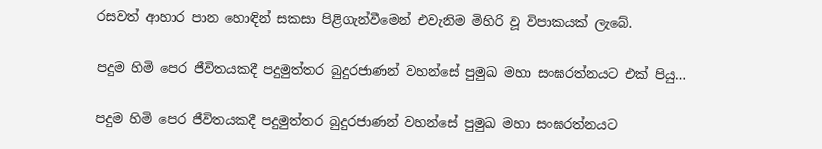රසවත් ආහාර පාන හොඳින් සකසා පිළිගැන්වීමෙන් එවැනිම මිහිරි වූ විපාකයක් ලැබේ.

පදුම හිමි පෙර ජීවිතයකදී පදුමුත්තර බුදුරජාණන් වහන්සේ පුමුඛ මහා සංඝරත්නයට එක් පියු…

පදුම හිමි පෙර ජීවිතයකදී පදුමුත්තර බුදුරජාණන් වහන්සේ පුමුඛ මහා සංඝරත්නයට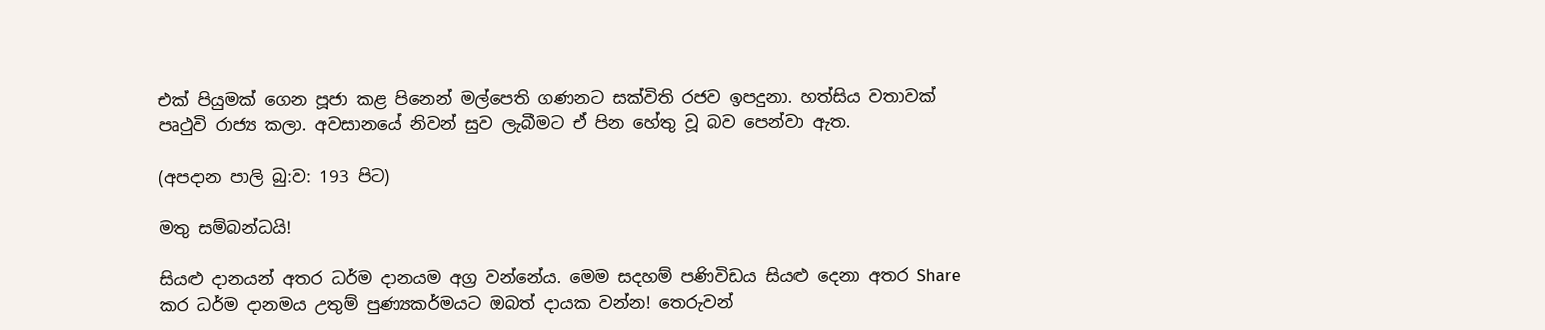එක් පියුමක් ගෙන පූජා කළ පිනෙන් මල්පෙති ගණනට සක්විති රජව ඉපදුනා. හත්සිය වතාවක් පෘථුවි රාජ්‍ය කලා. අවසානයේ නිවන් සුව ලැබීමට ඒ පින හේතු වූ බව පෙන්වා ඇත.

(අපදාන පාලි බු:ව: 193 පිට)

මතු සම්බන්ධයි!

සියළු දානයන් අතර ධර්ම දානයම අග්‍ර වන්නේය. මෙම සදහම් පණිවිඩය සියළු දෙනා අතර Share කර ධර්ම දානමය උතුම් පුණ්‍යකර්මයට ඔබත් දායක වන්න! තෙරුවන්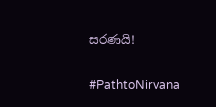සරණයි!

#PathtoNirvana